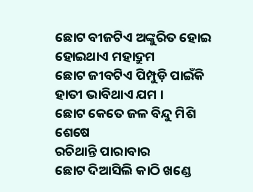ଛୋଟ ବୀଜଟିଏ ଅଙ୍କୁରିତ ହୋଇ
ହୋଇଥାଏ ମହାଦ୍ରୁମ
ଛୋଟ ଜୀବଟିଏ ପିମ୍ପୁଡ଼ି ପାଇଁକି
ହାତୀ ଭାବିଥାଏ ଯମ ।
ଛୋଟ କେତେ ଜଳ ବିନ୍ଦୁ ମିଶି ଶେଷେ
ରଚିଥାନ୍ତି ପାରାବାର
ଛୋଟ ଦିଆସିଲି କାଠି ଖଣ୍ଡେ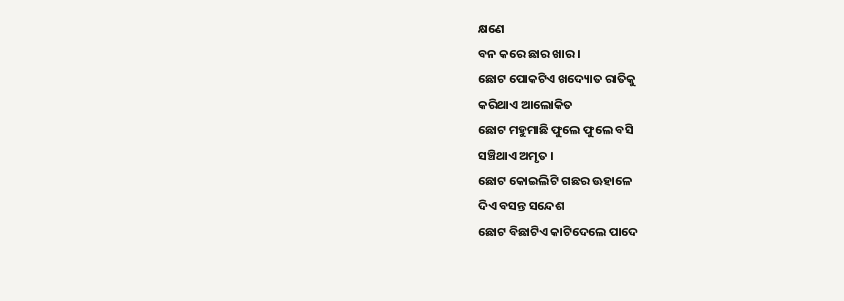କ୍ଷଣେ
ବନ କରେ ଛାର ଖାର ।
ଛୋଟ ପୋକଟିଏ ଖଦ୍ୟୋତ ରାତିକୁ
କରିଥାଏ ଆଲୋକିତ
ଛୋଟ ମହୁମାଛି ଫୁଲେ ଫୁଲେ ବସି
ସଞ୍ଚିଥାଏ ଅମୃତ ।
ଛୋଟ କୋଇଲିଟି ଗଛର ଊହାଳେ
ଦିଏ ବସନ୍ତ ସନ୍ଦେଶ
ଛୋଟ ବିଛାଟିଏ କାଟିଦେଲେ ପାଦେ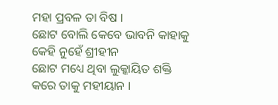ମହା ପ୍ରବଳ ତା ବିଷ ।
ଛୋଟ ବୋଲି କେବେ ଭାବନି କାହାକୁ
କେହି ନୁହେଁ ଶ୍ରୀହୀନ
ଛୋଟ ମଧ୍ୟେ ଥିବା ଲୁକ୍କାୟିତ ଶକ୍ତି
କରେ ତାକୁ ମହୀୟାନ ।